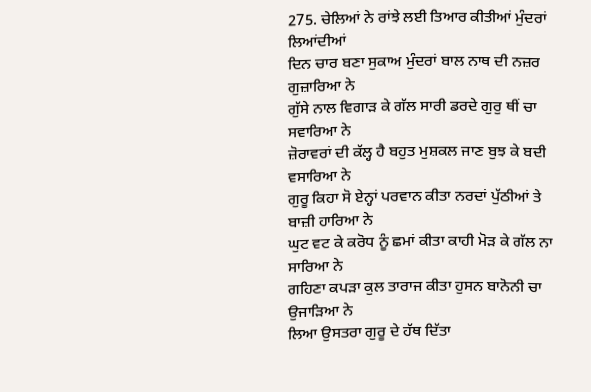275. ਚੇਲਿਆਂ ਨੇ ਰਾਂਝੇ ਲਈ ਤਿਆਰ ਕੀਤੀਆਂ ਮੁੰਦਰਾਂ ਲਿਆਂਦੀਆਂ
ਦਿਨ ਚਾਰ ਬਣਾ ਸੁਕਾਅ ਮੁੰਦਰਾਂ ਬਾਲ ਨਾਥ ਦੀ ਨਜ਼ਰ ਗੁਜ਼ਾਰਿਆ ਨੇ
ਗੁੱਸੇ ਨਾਲ ਵਿਗਾੜ ਕੇ ਗੱਲ ਸਾਰੀ ਡਰਦੇ ਗੁਰੁ ਥੀਂ ਚਾ ਸਵਾਰਿਆ ਨੇ
ਜ਼ੋਰਾਵਰਾਂ ਦੀ ਕੱਲ੍ਹ ਹੈ ਬਹੁਤ ਮੁਸ਼ਕਲ ਜਾਣ ਬੁਝ ਕੇ ਬਦੀ ਵਸਾਰਿਆ ਨੇ
ਗੁਰੂ ਕਿਹਾ ਸੋ ਏਨ੍ਹਾਂ ਪਰਵਾਨ ਕੀਤਾ ਨਰਦਾਂ ਪੁੱਠੀਆਂ ਤੇ ਬਾਜ਼ੀ ਹਾਰਿਆ ਨੇ
ਘੁਟ ਵਟ ਕੇ ਕਰੋਧ ਨੂੰ ਛਮਾਂ ਕੀਤਾ ਕਾਹੀ ਮੋੜ ਕੇ ਗੱਲ ਨਾ ਸਾਰਿਆ ਨੇ
ਗਹਿਣਾ ਕਪੜਾ ਕੁਲ ਤਾਰਾਜ ਕੀਤਾ ਹੁਸਨ ਬਾਨੋਨੀ ਚਾ ਉਜਾੜਿਆ ਨੇ
ਲਿਆ ਉਸਤਰਾ ਗੁਰੂ ਦੇ ਹੱਥ ਦਿੱਤਾ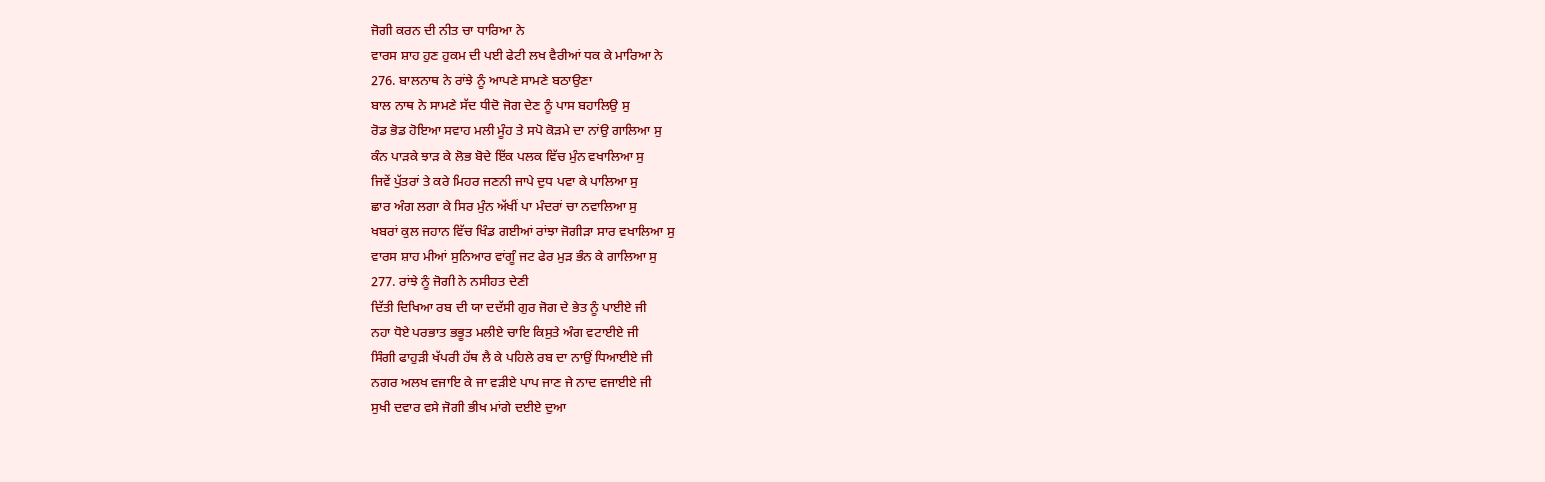ਜੋਗੀ ਕਰਨ ਦੀ ਨੀਤ ਚਾ ਧਾਰਿਆ ਨੇ
ਵਾਰਸ ਸ਼ਾਹ ਹੁਣ ਹੁਕਮ ਦੀ ਪਈ ਫੇਟੀ ਲਖ ਵੈਰੀਆਂ ਧਕ ਕੇ ਮਾਰਿਆ ਨੇ
276. ਬਾਲਨਾਥ ਨੇ ਰਾਂਝੇ ਨੂੰ ਆਪਣੇ ਸਾਮਣੇ ਬਠਾਉਣਾ
ਬਾਲ ਨਾਥ ਨੇ ਸਾਮਣੇ ਸੱਦ ਧੀਦੋ ਜੋਗ ਦੇਣ ਨੂੰ ਪਾਸ ਬਹਾਲਿਉ ਸੁ
ਰੋਡ ਭੋਡ ਹੋਇਆ ਸਵਾਹ ਮਲੀ ਮੂੰਹ ਤੇ ਸਪੋ ਕੋੜਮੇ ਦਾ ਨਾਂਉ ਗਾਲਿਆ ਸੁ
ਕੰਨ ਪਾੜਕੇ ਝਾੜ ਕੇ ਲੋਭ ਬੋਦੇ ਇੱਕ ਪਲਕ ਵਿੱਚ ਮੁੰਨ ਵਖਾਲਿਆ ਸੁ
ਜਿਵੇਂ ਪੁੱਤਰਾਂ ਤੇ ਕਰੇ ਮਿਹਰ ਜਣਨੀ ਜਾਪੇ ਦੁਧ ਪਵਾ ਕੇ ਪਾਲਿਆ ਸੁ
ਛਾਰ ਅੰਗ ਲਗਾ ਕੇ ਸਿਰ ਮੁੰਨ ਅੱਖੀਂ ਪਾ ਮੰਦਰਾਂ ਚਾ ਨਵਾਲਿਆ ਸੁ
ਖਬਰਾਂ ਕੁਲ ਜਹਾਨ ਵਿੱਚ ਖਿੰਡ ਗਈਆਂ ਰਾਂਝਾ ਜੋਗੀੜਾ ਸਾਰ ਵਖਾਲਿਆ ਸੁ
ਵਾਰਸ ਸ਼ਾਹ ਮੀਆਂ ਸੁਨਿਆਰ ਵਾਂਗੂੰ ਜਟ ਫੇਰ ਮੁੜ ਭੰਨ ਕੇ ਗਾਲਿਆ ਸੁ
277. ਰਾਂਝੇ ਨੂੰ ਜੋਗੀ ਨੇ ਨਸੀਹਤ ਦੇਣੀ
ਦਿੱਤੀ ਦਿਖਿਆ ਰਬ ਦੀ ਯਾ ਦਦੱਸੀ ਗੁਰ ਜੋਗ ਦੇ ਭੇਤ ਨੂੰ ਪਾਈਏ ਜੀ
ਨਹਾ ਧੋਏ ਪਰਭਾਤ ਭਭੂਤ ਮਲੀਏ ਚਾਇ ਕਿਸੁਤੇ ਅੰਗ ਵਟਾਈਏ ਜੀ
ਸਿੰਗੀ ਫਾਹੁੜੀ ਖੱਪਰੀ ਹੱਥ ਲੈ ਕੇ ਪਹਿਲੇ ਰਬ ਦਾ ਨਾਉਂ ਧਿਆਈਏ ਜੀ
ਨਗਰ ਅਲਖ ਵਜਾਇ ਕੇ ਜਾ ਵੜੀਏ ਪਾਪ ਜਾਣ ਜੇ ਨਾਦ ਵਜਾਈਏ ਜੀ
ਸੁਖੀ ਦਵਾਰ ਵਸੇ ਜੋਗੀ ਭੀਖ ਮਾਂਗੇ ਦਈਏ ਦੁਆ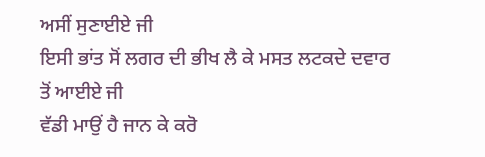ਅਸੀਂ ਸੁਣਾਈਏ ਜੀ
ਇਸੀ ਭਾਂਤ ਸੋਂ ਲਗਰ ਦੀ ਭੀਖ ਲੈ ਕੇ ਮਸਤ ਲਟਕਦੇ ਦਵਾਰ ਤੋਂ ਆਈਏ ਜੀ
ਵੱਡੀ ਮਾਉਂ ਹੈ ਜਾਨ ਕੇ ਕਰੋ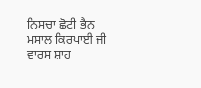ਨਿਸਚਾ ਛੋਟੀ ਭੈਨ ਮਸਾਲ ਕਿਰਪਾਈ ਜੀ
ਵਾਰਸ ਸ਼ਾਹ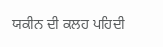ਯਕੀਨ ਦੀ ਕਲਹ ਪਹਿਦੀ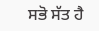ਸਭੋ ਸੱਤ ਹੈ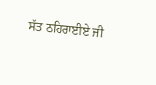ਸੱਤ ਠਹਿਰਾਈਏ ਜੀ